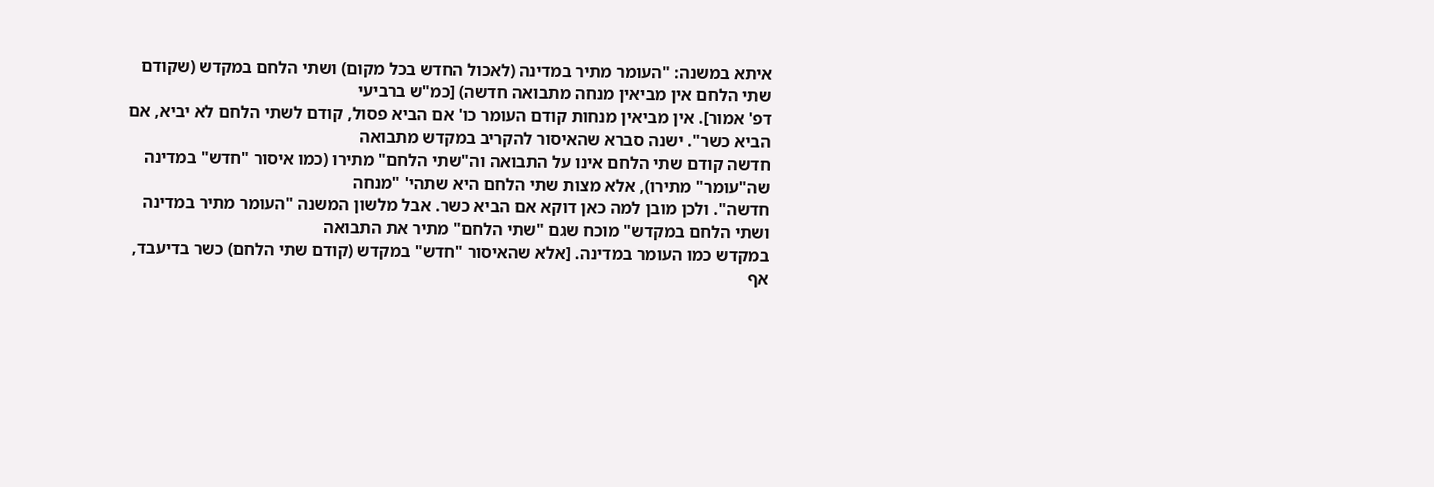איתא במשנה: "העומר מתיר במדינה (לאכול החדש בכל מקום) ושתי הלחם במקדש (שקודם שתי הלחם אין מביאין מנחה מתבואה חדשה) [כמ"ש ברביעי
דפ' אמור]. אין מביאין מנחות קודם העומר כו' אם הביא פסול, קודם לשתי הלחם לא יביא, אם הביא כשר". ישנה סברא שהאיסור להקריב במקדש מתבואה
חדשה קודם שתי הלחם אינו על התבואה וה"שתי הלחם" מתירו (כמו איסור "חדש" במדינה שה"עומר" מתירו), אלא מצות שתי הלחם היא שתהי' "מנחה
חדשה". ולכן מובן למה כאן דוקא אם הביא כשר. אבל מלשון המשנה "העומר מתיר במדינה ושתי הלחם במקדש" מוכח שגם "שתי הלחם" מתיר את התבואה
במקדש כמו העומר במדינה. [אלא שהאיסור "חדש" במקדש (קודם שתי הלחם) כשר בדיעבד, אף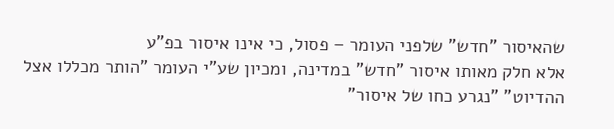שהאיסור "חדש" שלפני העומר – פסול, כי אינו איסור בפ"ע
אלא חלק מאותו איסור "חדש" במדינה, ומכיון שע"י העומר "הותר מכללו אצל ההדיוט" "נגרע כחו של איסור"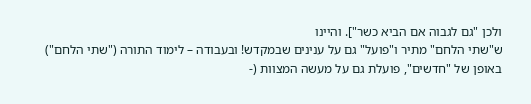ולכן "גם לגבוה אם הביא כשר"]. והיינו
ש"שתי הלחם" מתיר ו"פועל" גם על ענינים שבמקדש! ובעבודה – לימוד התורה ("שתי הלחם") באופן של "חדשים", פועלת גם על מעשה המצוות (-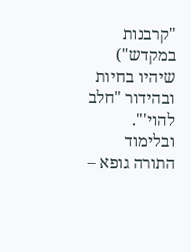"קרבנות
במקדש") שיהיו בחיות ובהידור "חלב להוי'". ובלימוד התורה גופא –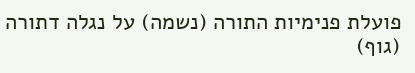פועלת פנימיות התורה (נשמה) על נגלה דתורה (גוף)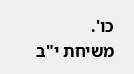כו'.
משיחת י"ב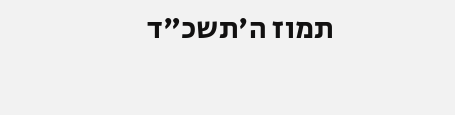תמוז ה'תשכ"ד